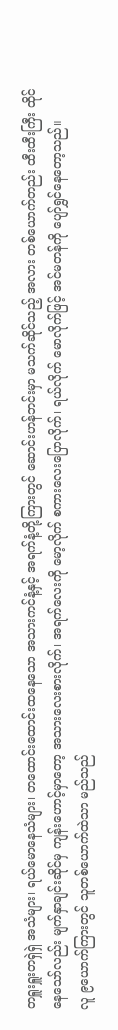တရှူးရှူးတရှဲရှဲ အသံများ၊ ရယ်မောနေသံများ၊ တထောင်းထောင်းထနေသော အသားကင်နံ့နှင့် အရက်နံ့တို့ကြားတွင် ဆောင်းဟန်ဘင်းမှာ မသက်ဆိုင်သည့် အလား တစ်ယောက်တည်း ထီးထီးကြီး ထိုင်နေသော်လည်း မျက်နှာချင်းဆိုင်မှ ကျန်းဟောင့်မှာတော့ အသားလေးစားလိုက်၊ အရက်လေးကို မော့လိုက် စကားလေးပြောလိုက်၊ ရယ်လိုက် မောလိုက်ဖြင့် အင်မတန်ကို ပျော်ရွှင်နေတော့သည်။
လူ ၉ယောက်ကြားတွင် သူတစ်ယောက်ထဲသာ မည်သည်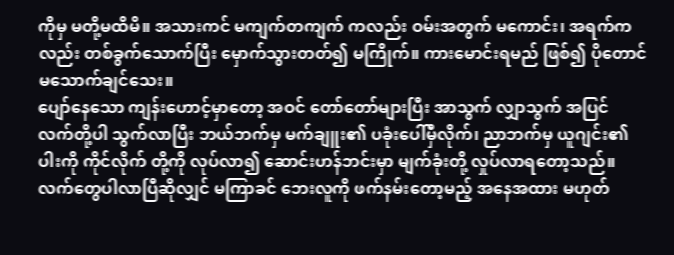ကိုမှ မတို့မထိမိ။ အသားကင် မကျက်တကျက် ကလည်း ဝမ်းအတွက် မကောင်း၊ အရက်ကလည်း တစ်ခွက်သောက်ပြီး မှောက်သွားတတ်၍ မကြိုက်။ ကားမောင်းရမည် ဖြစ်၍ ပိုတောင် မသောက်ချင်သေး။
ပျော်နေသော ကျန်းဟောင့်မှာတော့ အဝင် တော်တော်များပြီး အာသွက် လျှာသွက် အပြင် လက်တို့ပါ သွက်လာပြီး ဘယ်ဘက်မှ မက်ချူး၏ ပခုံးပေါ်မှီလိုက်၊ ညာဘက်မှ ယူဂျင်း၏ပါးကို ကိုင်လိုက် တို့ကို လုပ်လာ၍ ဆောင်းဟန်ဘင်းမှာ မျက်ခုံးတို့ လှုပ်လာရတော့သည်။ လက်တွေပါလာပြီဆိုလျှင် မကြာခင် ဘေးလူကို ဖက်နမ်းတော့မည့် အနေအထား မဟုတ်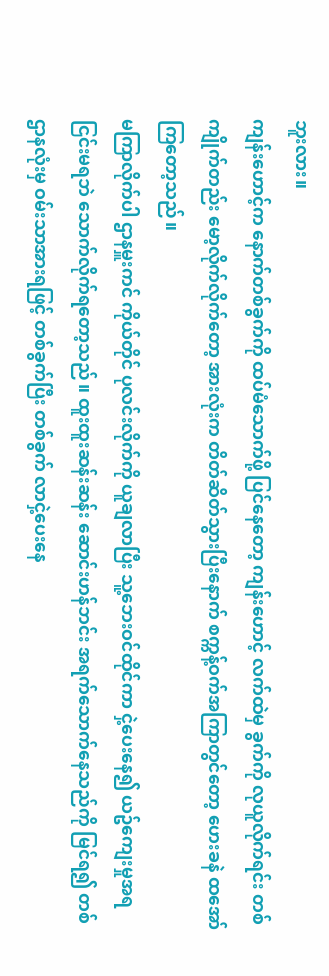ဘူးလား။
ကျန်းဟောင့်က နောက်တစ်ခွက်ကို ထပ်မံသောက်ဖို့ ပြင်နေတော့ ကျန်းဟောင့် လက်ထဲမှ ခွက်ကို လုယူလိုက်ရင်း တစ်ကျိုက်တည်း မော့လိုက်လိုက်တော့ အားလုံးက တိတ်ဆိတ်သွားပြီးနောက် စက္ကန့်ဝက်အကြာတွင်တော့ ဟေးခနဲ ထအော်ကြတော့သည်။
မကြာလိုက်ပါ ဌာနမှူးကင် ကိုယ်တိုင် ပုလင်းလိုက်ကို ယူချလာပြီး သူ့ဘေးဝင်ထိုင်ကာ ငှဲ့ပေးနေ၍ ယဥ်ကျေးမှုအရ ငြင်းမရဘဲ သောက်လိုက်ရတော့သည်။ ထူးထူးဆန်းဆန်း ဆောင်းဟန်ဘင်း အရက်သောက်နေသည်ကို မြင်ရ၍ တစ်ဌာနလုံးမှ ဝမ်းသာအားရဖြင့် တစ်ခွက်ပြီး တစ်ခွက် လာငှဲ့ပေးနေ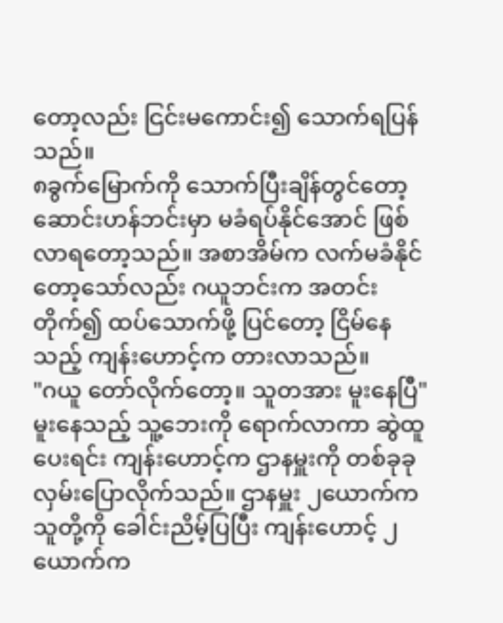တော့လည်း ငြင်းမကောင်း၍ သောက်ရပြန်သည်။
၈ခွက်မြောက်ကို သောက်ပြီးချိန်တွင်တော့ ဆောင်းဟန်ဘင်းမှာ မခံရပ်နိုင်အောင် ဖြစ်လာရတော့သည်။ အစာအိမ်က လက်မခံနိုင်တော့သော်လည်း ဂယူဘင်းက အတင်းတိုက်၍ ထပ်သောက်ဖို့ ပြင်တော့ ငြိမ်နေသည့် ကျန်းဟောင့်က တားလာသည်။
"ဂယူ တော်လိုက်တော့။ သူတအား မူးနေပြီ"
မူးနေသည့် သူ့ဘေးကို ရောက်လာကာ ဆွဲထူပေးရင်း ကျန်းဟောင့်က ဌာနမှူးကို တစ်ခုခု လှမ်းပြောလိုက်သည်။ ဌာနမှူး ၂ယောက်က သူတို့ကို ခေါင်းညိမ့်ပြပြီး ကျန်းဟောင့် ၂ယောက်က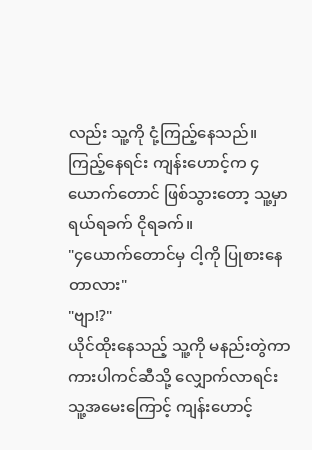လည်း သူ့ကို ငုံ့ကြည့်နေသည်။ ကြည့်နေရင်း ကျန်းဟောင့်က ၄ယောက်တောင် ဖြစ်သွားတော့ သူ့မှာ ရယ်ရခက် ငိုရခက်။
"၄ယောက်တောင်မှ ငါ့ကို ပြုစားနေတာလား"
"ဗျာ!?"
ယိုင်ထိုးနေသည့် သူ့ကို မနည်းတွဲကာ ကားပါကင်ဆီသို့ လျှောက်လာရင်း သူ့အမေးကြောင့် ကျန်းဟောင့်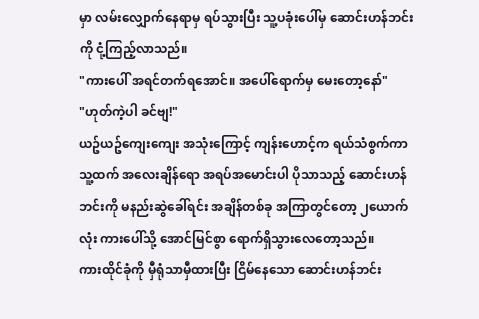မှာ လမ်းလျှောက်နေရာမှ ရပ်သွားပြီး သူ့ပခုံးပေါ်မှ ဆောင်းဟန်ဘင်းကို ငုံ့ကြည့်လာသည်။
"ကားပေါ် အရင်တက်ရအောင်။ အပေါ်ရောက်မှ မေးတော့နော်"
"ဟုတ်ကဲ့ပါ ခင်ဗျ!"
ယဥ်ယဥ်ကျေးကျေး အသုံးကြောင့် ကျန်းဟောင့်က ရယ်သံစွက်ကာ သူ့ထက် အလေးချိန်ရော အရပ်အမောင်းပါ ပိုသာသည့် ဆောင်းဟန်ဘင်းကို မနည်းဆွဲခေါ်ရင်း အချိန်တစ်ခု အကြာတွင်တော့ ၂ယောက်လုံး ကားပေါ်သို့ အောင်မြင်စွာ ရောက်ရှိသွားလေတော့သည်။
ကားထိုင်ခုံကို မှီရုံသာမှီထားပြီး ငြိမ်နေသော ဆောင်းဟန်ဘင်း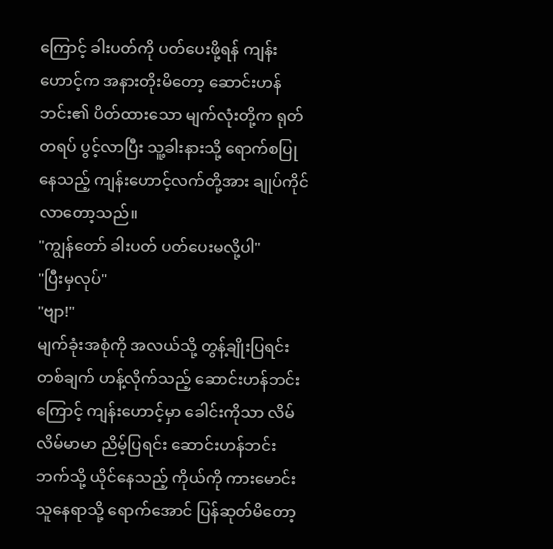ကြောင့် ခါးပတ်ကို ပတ်ပေးဖို့ရန် ကျန်းဟောင့်က အနားတိုးမိတော့ ဆောင်းဟန်ဘင်း၏ ပိတ်ထားသော မျက်လုံးတို့က ရုတ်တရပ် ပွင့်လာပြီး သူ့ခါးနားသို့ ရောက်စပြုနေသည့် ကျန်းဟောင့်လက်တို့အား ချုပ်ကိုင်လာတော့သည်။
"ကျွန်တော် ခါးပတ် ပတ်ပေးမလို့ပါ"
"ပြီးမှလုပ်"
"ဗျာ!"
မျက်ခုံးအစုံကို အလယ်သို့ တွန့်ချိုးပြရင်း တစ်ချက် ဟန့်လိုက်သည့် ဆောင်းဟန်ဘင်းကြောင့် ကျန်းဟောင့်မှာ ခေါင်းကိုသာ လိမ်လိမ်မာမာ ညိမ့်ပြရင်း ဆောင်းဟန်ဘင်းဘက်သို့ ယိုင်နေသည့် ကိုယ်ကို ကားမောင်းသူနေရာသို့ ရောက်အောင် ပြန်ဆုတ်မိတော့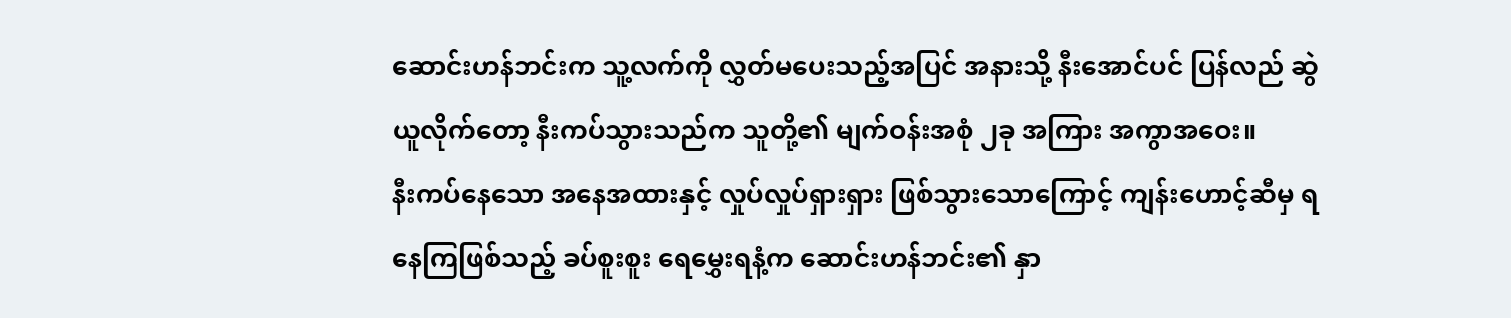ဆောင်းဟန်ဘင်းက သူ့လက်ကို လွှတ်မပေးသည့်အပြင် အနားသို့ နီးအောင်ပင် ပြန်လည် ဆွဲယူလိုက်တော့ နီးကပ်သွားသည်က သူတို့၏ မျက်ဝန်းအစုံ ၂ခု အကြား အကွာအဝေး။
နီးကပ်နေသော အနေအထားနှင့် လှုပ်လှုပ်ရှားရှား ဖြစ်သွားသောကြောင့် ကျန်းဟောင့်ဆီမှ ရနေကြဖြစ်သည့် ခပ်စူးစူး ရေမွှေးရနံ့က ဆောင်းဟန်ဘင်း၏ နှာ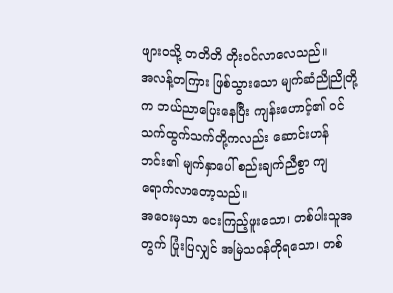ဖျားဝသို့ တတိတိ တိုးဝင်လာလေသည်။
အလန့်တကြား ဖြစ်သွားသော မျက်ဆံညိုညိုတို့က ဘယ်ညာပြေးနေပြီး ကျန်းဟောင့်၏ ဝင်သက်ထွက်သက်တို့ကလည်း ဆောင်းဟန်ဘင်း၏ မျက်နှာပေါ် စည်းချက်ညီစွာ ကျရောက်လာတော့သည်။
အဝေးမှသာ ငေးကြည့်ဖူးသော၊ တစ်ပါးသူအတွက် ပြုံးပြလျှင် အမြဲသဝန်တိုရသော၊ တစ်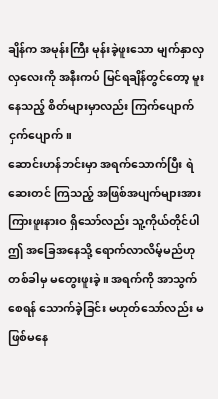ချိန်က အမုန်းကြီး မုန်းခဲ့ဖူးသော မျက်နှာလှလှလေးကို အနီးကပ် မြင်ရချိန်တွင်တော့ မူးနေသည့် စိတ်များမှာလည်း ကြက်ပျောက်ငှက်ပျောက်။
ဆောင်းဟန်ဘင်းမှာ အရက်သောက်ပြီး ရဲဆေးတင် ကြသည့် အဖြစ်အပျက်များအား ကြားဖူးနားဝ ရှိသော်လည်း သူ့ကိုယ်တိုင်ပါ ဤ အခြေအနေသို့ ရောက်လာလိမ့်မည်ဟု တစ်ခါမှ မတွေးဖူးခဲ့။ အရက်ကို အာသွက်စေရန် သောက်ခဲ့ခြင်း မဟုတ်သော်လည်း မဖြစ်မနေ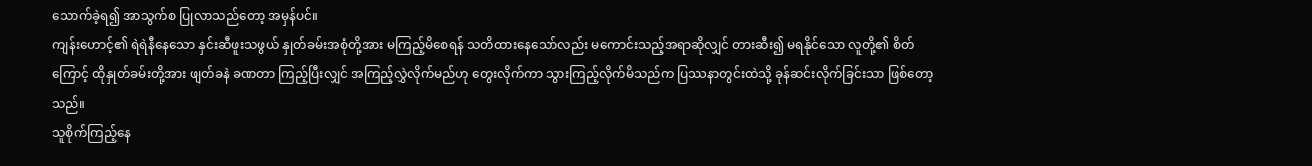သောက်ခဲ့ရ၍ အာသွက်စ ပြုလာသည်တော့ အမှန်ပင်။
ကျန်းဟောင့်၏ ရဲရဲနီနေသော နှင်းဆီဖူးသဖွယ် နှုတ်ခမ်းအစုံတို့အား မကြည့်မိစေရန် သတိထားနေသော်လည်း မကောင်းသည့်အရာဆိုလျှင် တားဆီး၍ မရနိုင်သော လူတို့၏ စိတ်ကြောင့် ထိုနှုတ်ခမ်းတို့အား ဖျတ်ခနဲ ခဏတာ ကြည့်ပြီးလျှင် အကြည့်လွှဲလိုက်မည်ဟု တွေးလိုက်ကာ သွားကြည့်လိုက်မိသည်က ပြဿနာတွင်းထဲသို့ ခုန်ဆင်းလိုက်ခြင်းသာ ဖြစ်တော့သည်။
သူစိုက်ကြည့်နေ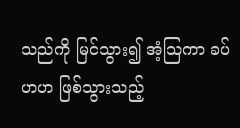သည်ကို မြင်သွား၍ အံ့သြကာ ခပ်ဟဟ ဖြစ်သွားသည့်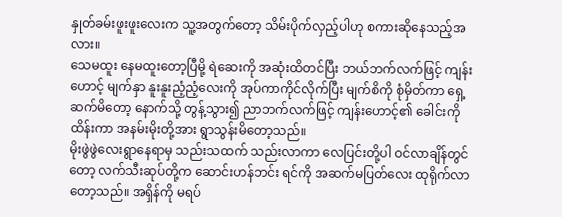နှုတ်ခမ်းဖူးဖူးလေးက သူ့အတွက်တော့ သိမ်းပိုက်လှည့်ပါဟု စကားဆိုနေသည့်အလား။
သေမထူး နေမထူးတော့ပြီမို့ ရဲဆေးကို အဆုံးထိတင်ပြီး ဘယ်ဘက်လက်ဖြင့် ကျန်းဟောင့် မျက်နှာ နူးနူးညံ့ညံ့လေးကို အုပ်ကာကိုင်လိုက်ပြီး မျက်စိကို စုံမှိတ်ကာ ရှေ့ဆက်မိတော့ နောက်သို့ တွန့်သွား၍ ညာဘက်လက်ဖြင့် ကျန်းဟောင့်၏ ခေါင်းကိုထိန်းကာ အနမ်းမိုးတို့အား ရွာသွန်းမိတော့သည်။
မိုးဖွဲဖွဲလေးရွာနေရာမှ သည်းသထက် သည်းလာကာ လေပြင်းတို့ပါ ဝင်လာချိန်တွင်တော့ လက်သီးဆုပ်တို့က ဆောင်းဟန်ဘင်း ရင်ကို အဆက်မပြတ်လေး ထုရိုက်လာတော့သည်။ အရှိန်ကို မရပ်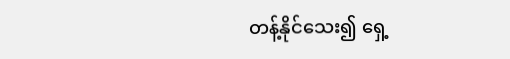တန့်နိုင်သေး၍ ရှေ့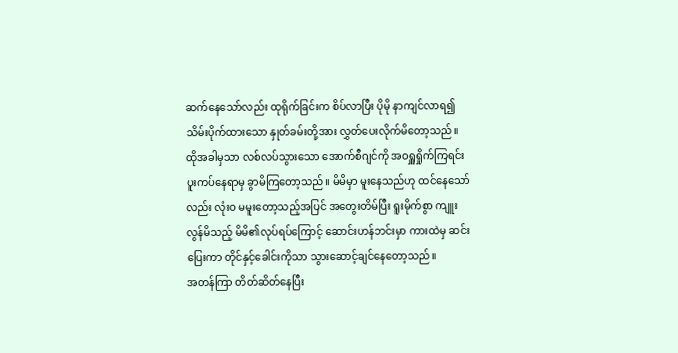ဆက်နေသော်လည်း ထုရိုက်ခြင်းက စိပ်လာပြီး ပိုမို နာကျင်လာရ၍ သိမ်းပိုက်ထားသော နှုတ်ခမ်းတို့အား လွှတ်ပေးလိုက်မိတော့သည်။
ထိုအခါမှသာ လစ်လပ်သွားသော အောက်စီဂျင်ကို အဝရှူရှိုက်ကြရင်း ပူးကပ်နေရာမှ ခွာမိကြတော့သည်။ မိမိမှာ မူးနေသည်ဟု ထင်နေသော်လည်း လုံးဝ မမူးတော့သည့်အပြင် အတွေးတိမ်ပြီး ရူးမိုက်စွာ ကျူးလွန်မိသည့် မိမိ၏လုပ်ရပ်ကြောင့် ဆောင်းဟန်ဘင်းမှာ ကားထဲမှ ဆင်းပြေးကာ တိုင်နှင့်ခေါင်းကိုသာ သွားဆောင့်ချင်နေတော့သည်။
အတန်ကြာ တိတ်ဆိတ်နေပြီး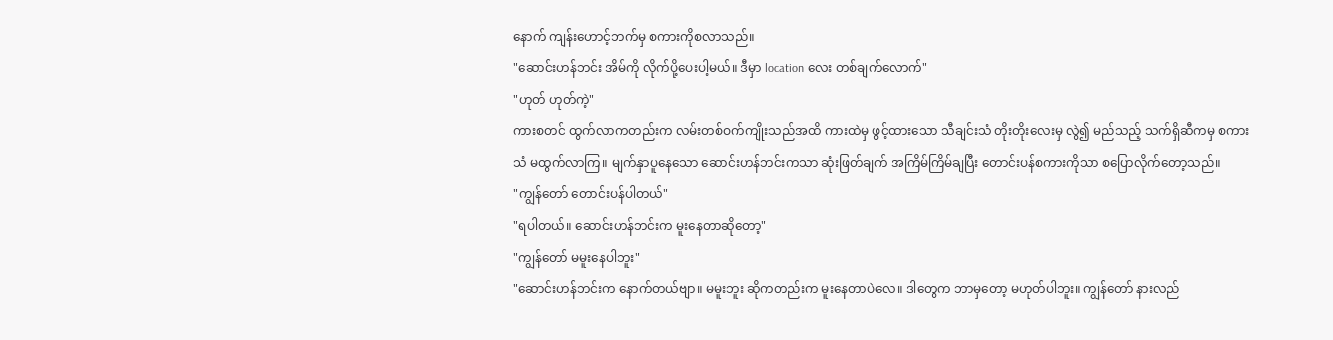နောက် ကျန်းဟောင့်ဘက်မှ စကားကိုစလာသည်။
"ဆောင်းဟန်ဘင်း အိမ်ကို လိုက်ပို့ပေးပါ့မယ်။ ဒီမှာ location လေး တစ်ချက်လောက်"
"ဟုတ် ဟုတ်ကဲ့"
ကားစတင် ထွက်လာကတည်းက လမ်းတစ်ဝက်ကျိုးသည်အထိ ကားထဲမှ ဖွင့်ထားသော သီချင်းသံ တိုးတိုးလေးမှ လွဲ၍ မည်သည့် သက်ရှိဆီကမှ စကားသံ မထွက်လာကြ။ မျက်နှာပူနေသော ဆောင်းဟန်ဘင်းကသာ ဆုံးဖြတ်ချက် အကြိမ်ကြိမ်ချပြီး တောင်းပန်စကားကိုသာ စပြောလိုက်တော့သည်။
"ကျွန်တော် တောင်းပန်ပါတယ်"
"ရပါတယ်။ ဆောင်းဟန်ဘင်းက မူးနေတာဆိုတော့"
"ကျွန်တော် မမူးနေပါဘူး"
"ဆောင်းဟန်ဘင်းက နောက်တယ်ဗျာ။ မမူးဘူး ဆိုကတည်းက မူးနေတာပဲလေ။ ဒါတွေက ဘာမှတော့ မဟုတ်ပါဘူး။ ကျွန်တော် နားလည်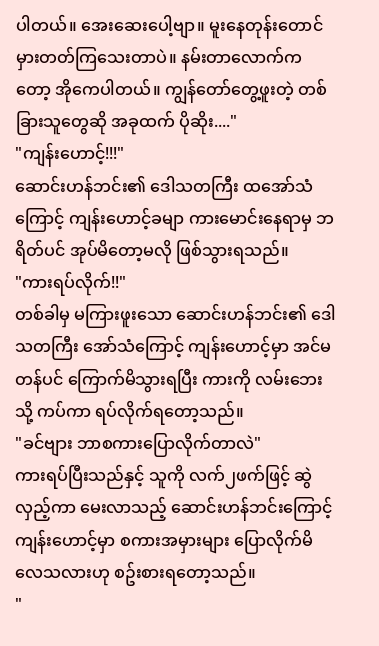ပါတယ်။ အေးဆေးပေါ့ဗျာ။ မူးနေတုန်းတောင် မှားတတ်ကြသေးတာပဲ။ နမ်းတာလောက်ကတော့ အိုကေပါတယ်။ ကျွန်တော်တွေ့ဖူးတဲ့ တစ်ခြားသူတွေဆို အခုထက် ပိုဆိုး...."
"ကျန်းဟောင့်!!!"
ဆောင်းဟန်ဘင်း၏ ဒေါသတကြီး ထအော်သံကြောင့် ကျန်းဟောင့်ခမျာ ကားမောင်းနေရာမှ ဘရိတ်ပင် အုပ်မိတော့မလို ဖြစ်သွားရသည်။
"ကားရပ်လိုက်!!"
တစ်ခါမှ မကြားဖူးသော ဆောင်းဟန်ဘင်း၏ ဒေါသတကြီး အော်သံကြောင့် ကျန်းဟောင့်မှာ အင်မတန်ပင် ကြောက်မိသွားရပြီး ကားကို လမ်းဘေးသို့ ကပ်ကာ ရပ်လိုက်ရတော့သည်။
"ခင်ဗျား ဘာစကားပြောလိုက်တာလဲ"
ကားရပ်ပြီးသည်နှင့် သူကို လက်၂ဖက်ဖြင့် ဆွဲလှည့်ကာ မေးလာသည့် ဆောင်းဟန်ဘင်းကြောင့် ကျန်းဟောင့်မှာ စကားအမှားများ ပြောလိုက်မိလေသလားဟု စဥ်းစားရတော့သည်။
"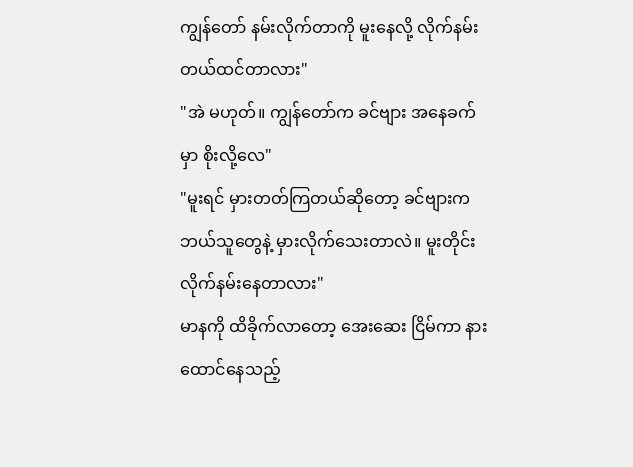ကျွန်တော် နမ်းလိုက်တာကို မူးနေလို့ လိုက်နမ်းတယ်ထင်တာလား"
"အဲ မဟုတ်။ ကျွန်တော်က ခင်ဗျား အနေခက်မှာ စိုးလို့လေ"
"မူးရင် မှားတတ်ကြတယ်ဆိုတော့ ခင်ဗျားက ဘယ်သူတွေနဲ့ မှားလိုက်သေးတာလဲ။ မူးတိုင်း လိုက်နမ်းနေတာလား"
မာနကို ထိခိုက်လာတော့ အေးဆေး ငြိမ်ကာ နားထောင်နေသည့်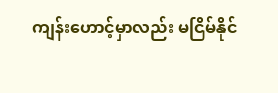ကျန်းဟောင့်မှာလည်း မငြိမ်နိုင်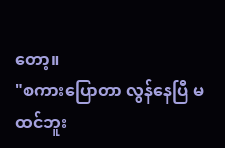တော့။
"စကားပြောတာ လွန်နေပြီ မထင်ဘူး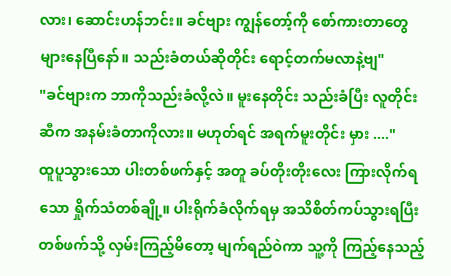လား၊ ဆောင်းဟန်ဘင်း။ ခင်ဗျား ကျွန်တော့်ကို စော်ကားတာတွေ များနေပြီနော်။ သည်းခံတယ်ဆိုတိုင်း ရောင့်တက်မလာနဲ့ဗျ"
"ခင်ဗျားက ဘာကိုသည်းခံလို့လဲ။ မူးနေတိုင်း သည်းခံပြီး လူတိုင်းဆီက အနမ်းခံတာကိုလား။ မဟုတ်ရင် အရက်မူးတိုင်း မှား ...."
ထူပူသွားသော ပါးတစ်ဖက်နှင့် အတူ ခပ်တိုးတိုးလေး ကြားလိုက်ရသော ရှိုက်သံတစ်ချို့။ ပါးရိုက်ခံလိုက်ရမှ အသိစိတ်ကပ်သွားရပြီး တစ်ဖက်သို့ လှမ်းကြည့်မိတော့ မျက်ရည်ဝဲကာ သူ့ကို ကြည့်နေသည့်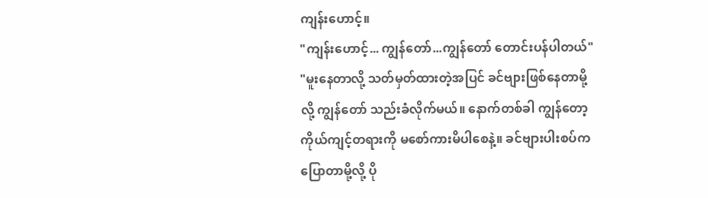ကျန်းဟောင့်။
"ကျန်းဟောင့်... ကျွန်တော်...ကျွန်တော် တောင်းပန်ပါတယ်"
"မူးနေတာလို့ သတ်မှတ်ထားတဲ့အပြင် ခင်ဗျားဖြစ်နေတာမို့လို့ ကျွန်တော် သည်းခံလိုက်မယ်။ နောက်တစ်ခါ ကျွန်တော့ ကိုယ်ကျင့်တရားကို မစော်ကားမိပါစေနဲ့။ ခင်ဗျားပါးစပ်က ပြောတာမို့လို့ ပို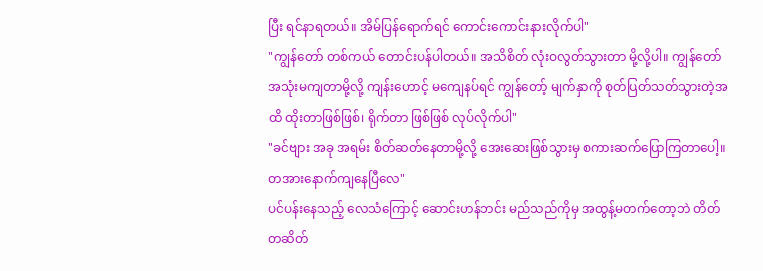ပြီး ရင်နာရတယ်။ အိမ်ပြန်ရောက်ရင် ကောင်းကောင်းနားလိုက်ပါ"
"ကျွန်တော် တစ်ကယ် တောင်းပန်ပါတယ်။ အသိစိတ် လုံးဝလွတ်သွားတာ မို့လို့ပါ။ ကျွန်တော် အသုံးမကျတာမို့လို့ ကျန်းဟောင့် မကျေနပ်ရင် ကျွန်တော့် မျက်နှာကို စုတ်ပြတ်သတ်သွားတဲ့အထိ ထိုးတာဖြစ်ဖြစ်၊ ရိုက်တာ ဖြစ်ဖြစ် လုပ်လိုက်ပါ"
"ခင်ဗျား အခု အရမ်း စိတ်ဆတ်နေတာမို့လို့ အေးဆေးဖြစ်သွားမှ စကားဆက်ပြောကြတာပေါ့။ တအားနောက်ကျနေပြီလေ"
ပင်ပန်းနေသည့် လေသံကြောင့် ဆောင်းဟန်ဘင်း မည်သည်ကိုမှ အထွန့်မတက်တော့ဘဲ တိတ်တဆိတ်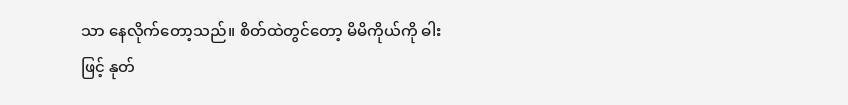သာ နေလိုက်တော့သည်။ စိတ်ထဲတွင်တော့ မိမိကိုယ်ကို ဓါးဖြင့် နုတ်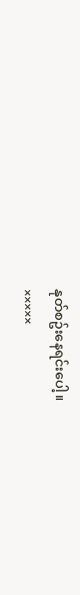နုတ်စဥ်းနေရင်းပေါ့။
×××××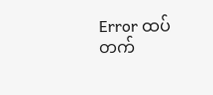Error ထပ်တက်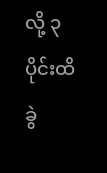လို့ ၃ပိုင်းထိ ခွဲ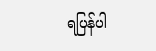ရပြန်ပါ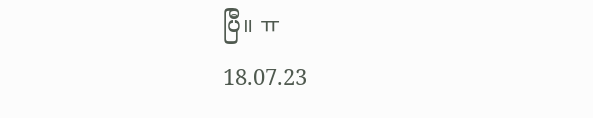ပြီ။ ㅠ
18.07.23